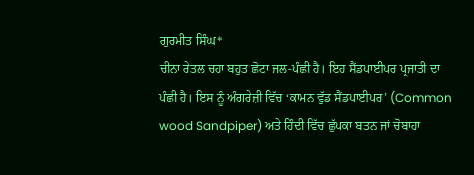ਗੁਰਮੀਤ ਸਿੰਘ*
ਚੀਨਾ ਰੇਤਲ ਚਹਾ ਬਹੁਤ ਛੋਟਾ ਜਲ-ਪੰਛੀ ਹੈ। ਇਹ ਸੈਂਡਪਾਈਪਰ ਪ੍ਰਜਾਤੀ ਦਾ ਪੰਛੀ ਹੈ। ਇਸ ਨੂੰ ਅੰਗਰੇਜ਼ੀ ਵਿੱਚ ‘ਕਾਮਨ ਵੁੱਡ ਸੈਂਡਪਾਈਪਰ’ (Common wood Sandpiper) ਅਤੇ ਹਿੰਦੀ ਵਿੱਚ ਛੁੱਪਕਾ ਬਤਨ ਜਾਂ ਚੋਬਾਹਾ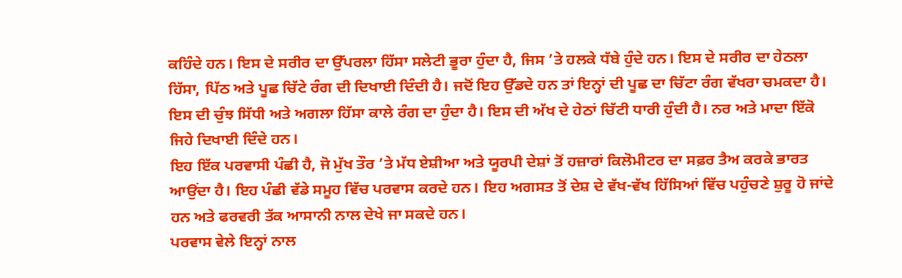ਕਹਿੰਦੇ ਹਨ। ਇਸ ਦੇ ਸਰੀਰ ਦਾ ਉੱਪਰਲਾ ਹਿੱਸਾ ਸਲੇਟੀ ਭੂਰਾ ਹੁੰਦਾ ਹੈ, ਜਿਸ ’ਤੇ ਹਲਕੇ ਧੱਬੇ ਹੁੰਦੇ ਹਨ। ਇਸ ਦੇ ਸਰੀਰ ਦਾ ਹੇਠਲਾ ਹਿੱਸਾ, ਪਿੱਠ ਅਤੇ ਪੂਛ ਚਿੱਟੇ ਰੰਗ ਦੀ ਦਿਖਾਈ ਦਿੰਦੀ ਹੈ। ਜਦੋਂ ਇਹ ਉੱਡਦੇ ਹਨ ਤਾਂ ਇਨ੍ਹਾਂ ਦੀ ਪੂਛ ਦਾ ਚਿੱਟਾ ਰੰਗ ਵੱਖਰਾ ਚਮਕਦਾ ਹੈ। ਇਸ ਦੀ ਚੁੰਝ ਸਿੱਧੀ ਅਤੇ ਅਗਲਾ ਹਿੱਸਾ ਕਾਲੇ ਰੰਗ ਦਾ ਹੁੰਦਾ ਹੈ। ਇਸ ਦੀ ਅੱਖ ਦੇ ਹੇਠਾਂ ਚਿੱਟੀ ਧਾਰੀ ਹੁੰਦੀ ਹੈ। ਨਰ ਅਤੇ ਮਾਦਾ ਇੱਕੋ ਜਿਹੇ ਦਿਖਾਈ ਦਿੰਦੇ ਹਨ।
ਇਹ ਇੱਕ ਪਰਵਾਸੀ ਪੰਛੀ ਹੈ, ਜੋ ਮੁੱਖ ਤੌਰ ’ਤੇ ਮੱਧ ਏਸ਼ੀਆ ਅਤੇ ਯੂਰਪੀ ਦੇਸ਼ਾਂ ਤੋਂ ਹਜ਼ਾਰਾਂ ਕਿਲੋਮੀਟਰ ਦਾ ਸਫ਼ਰ ਤੈਅ ਕਰਕੇ ਭਾਰਤ ਆਉਂਦਾ ਹੈ। ਇਹ ਪੰਛੀ ਵੱਡੇ ਸਮੂਹ ਵਿੱਚ ਪਰਵਾਸ ਕਰਦੇ ਹਨ। ਇਹ ਅਗਸਤ ਤੋਂ ਦੇਸ਼ ਦੇ ਵੱਖ-ਵੱਖ ਹਿੱਸਿਆਂ ਵਿੱਚ ਪਹੁੰਚਣੇ ਸ਼ੁਰੂ ਹੋ ਜਾਂਦੇ ਹਨ ਅਤੇ ਫਰਵਰੀ ਤੱਕ ਆਸਾਨੀ ਨਾਲ ਦੇਖੇ ਜਾ ਸਕਦੇ ਹਨ।
ਪਰਵਾਸ ਵੇਲੇ ਇਨ੍ਹਾਂ ਨਾਲ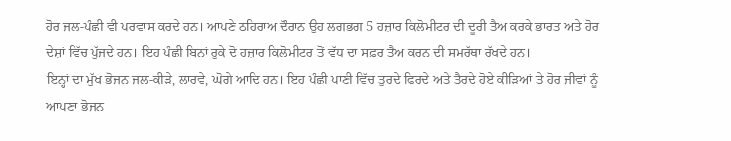ਹੋਰ ਜਲ-ਪੰਛੀ ਵੀ ਪਰਵਾਸ ਕਰਦੇ ਹਨ। ਆਪਣੇ ਠਹਿਰਾਅ ਦੌਰਾਨ ਉਹ ਲਗਭਗ 5 ਹਜ਼ਾਰ ਕਿਲੋਮੀਟਰ ਦੀ ਦੂਰੀ ਤੈਅ ਕਰਕੇ ਭਾਰਤ ਅਤੇ ਹੋਰ ਦੇਸ਼ਾਂ ਵਿੱਚ ਪੁੱਜਦੇ ਹਨ। ਇਹ ਪੰਛੀ ਬਿਨਾਂ ਰੁਕੇ ਦੋ ਹਜ਼ਾਰ ਕਿਲੋਮੀਟਰ ਤੋਂ ਵੱਧ ਦਾ ਸਫ਼ਰ ਤੈਅ ਕਰਨ ਦੀ ਸਮਰੱਥਾ ਰੱਖਦੇ ਹਨ।
ਇਨ੍ਹਾਂ ਦਾ ਮੁੱਖ ਭੋਜਨ ਜਲ-ਕੀੜੇ, ਲਾਰਵੇ, ਘੋਗੇ ਆਦਿ ਹਨ। ਇਹ ਪੰਛੀ ਪਾਣੀ ਵਿੱਚ ਤੁਰਦੇ ਫਿਰਦੇ ਅਤੇ ਤੈਰਦੇ ਹੋਏ ਕੀੜਿਆਂ ਤੇ ਹੋਰ ਜੀਵਾਂ ਨੂੰ ਆਪਣਾ ਭੋਜਨ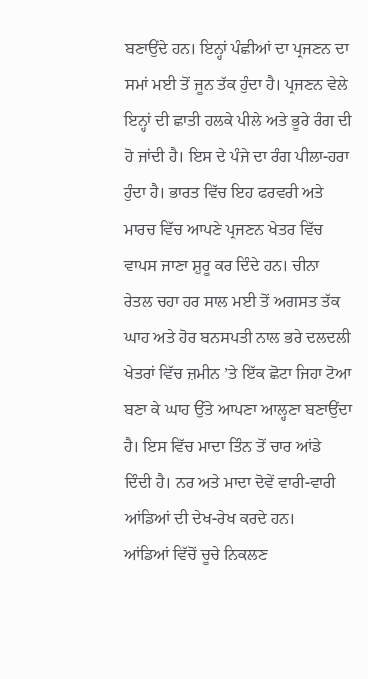ਬਣਾਉਂਦੇ ਹਨ। ਇਨ੍ਹਾਂ ਪੰਛੀਆਂ ਦਾ ਪ੍ਰਜਣਨ ਦਾ ਸਮਾਂ ਮਈ ਤੋਂ ਜੂਨ ਤੱਕ ਹੁੰਦਾ ਹੈ। ਪ੍ਰਜਣਨ ਵੇਲੇ ਇਨ੍ਹਾਂ ਦੀ ਛਾਤੀ ਹਲਕੇ ਪੀਲੇ ਅਤੇ ਭੂਰੇ ਰੰਗ ਦੀ ਹੋ ਜਾਂਦੀ ਹੈ। ਇਸ ਦੇ ਪੰਜੇ ਦਾ ਰੰਗ ਪੀਲਾ-ਹਰਾ ਹੁੰਦਾ ਹੈ। ਭਾਰਤ ਵਿੱਚ ਇਹ ਫਰਵਰੀ ਅਤੇ ਮਾਰਚ ਵਿੱਚ ਆਪਣੇ ਪ੍ਰਜਣਨ ਖੇਤਰ ਵਿੱਚ ਵਾਪਸ ਜਾਣਾ ਸ਼ੁਰੂ ਕਰ ਦਿੰਦੇ ਹਨ। ਚੀਨਾ ਰੇਤਲ ਚਹਾ ਹਰ ਸਾਲ ਮਈ ਤੋਂ ਅਗਸਤ ਤੱਕ ਘਾਹ ਅਤੇ ਹੋਰ ਬਨਸਪਤੀ ਨਾਲ ਭਰੇ ਦਲਦਲੀ ਖੇਤਰਾਂ ਵਿੱਚ ਜ਼ਮੀਨ ’ਤੇ ਇੱਕ ਛੋਟਾ ਜਿਹਾ ਟੋਆ ਬਣਾ ਕੇ ਘਾਹ ਉੱਤੇ ਆਪਣਾ ਆਲ੍ਹਣਾ ਬਣਾਉਂਦਾ ਹੈ। ਇਸ ਵਿੱਚ ਮਾਦਾ ਤਿੰਨ ਤੋਂ ਚਾਰ ਆਂਡੇ ਦਿੰਦੀ ਹੈ। ਨਰ ਅਤੇ ਮਾਦਾ ਦੋਵੇਂ ਵਾਰੀ-ਵਾਰੀ ਆਂਡਿਆਂ ਦੀ ਦੇਖ-ਰੇਖ ਕਰਦੇ ਹਨ।
ਆਂਡਿਆਂ ਵਿੱਚੋਂ ਚੂਚੇ ਨਿਕਲਣ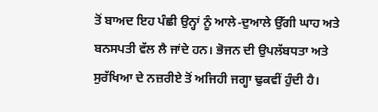ਤੋਂ ਬਾਅਦ ਇਹ ਪੰਛੀ ਉਨ੍ਹਾਂ ਨੂੰ ਆਲੇ-ਦੁਆਲੇ ਉੱਗੀ ਘਾਹ ਅਤੇ ਬਨਸਪਤੀ ਵੱਲ ਲੈ ਜਾਂਦੇ ਹਨ। ਭੋਜਨ ਦੀ ਉਪਲੱਬਧਤਾ ਅਤੇ ਸੁਰੱਖਿਆ ਦੇ ਨਜ਼ਰੀਏ ਤੋਂ ਅਜਿਹੀ ਜਗ੍ਹਾ ਢੁਕਵੀਂ ਹੁੰਦੀ ਹੈ।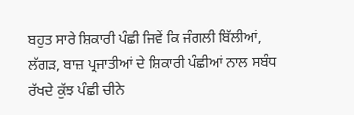ਬਹੁਤ ਸਾਰੇ ਸ਼ਿਕਾਰੀ ਪੰਛੀ ਜਿਵੇਂ ਕਿ ਜੰਗਲੀ ਬਿੱਲੀਆਂ, ਲੱਗੜ, ਬਾਜ਼ ਪ੍ਰਜਾਤੀਆਂ ਦੇ ਸ਼ਿਕਾਰੀ ਪੰਛੀਆਂ ਨਾਲ ਸਬੰਧ ਰੱਖਦੇ ਕੁੱਝ ਪੰਛੀ ਚੀਨੇ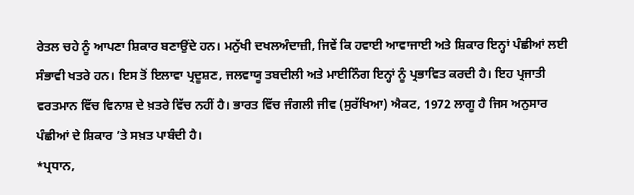ਰੇਤਲ ਚਹੇ ਨੂੰ ਆਪਣਾ ਸ਼ਿਕਾਰ ਬਣਾਉਂਦੇ ਹਨ। ਮਨੁੱਖੀ ਦਖਲਅੰਦਾਜ਼ੀ, ਜਿਵੇਂ ਕਿ ਹਵਾਈ ਆਵਾਜਾਈ ਅਤੇ ਸ਼ਿਕਾਰ ਇਨ੍ਹਾਂ ਪੰਛੀਆਂ ਲਈ ਸੰਭਾਵੀ ਖਤਰੇ ਹਨ। ਇਸ ਤੋਂ ਇਲਾਵਾ ਪ੍ਰਦੂਸ਼ਣ, ਜਲਵਾਯੂ ਤਬਦੀਲੀ ਅਤੇ ਮਾਈਨਿੰਗ ਇਨ੍ਹਾਂ ਨੂੰ ਪ੍ਰਭਾਵਿਤ ਕਰਦੀ ਹੈ। ਇਹ ਪ੍ਰਜਾਤੀ ਵਰਤਮਾਨ ਵਿੱਚ ਵਿਨਾਸ਼ ਦੇ ਖ਼ਤਰੇ ਵਿੱਚ ਨਹੀਂ ਹੈ। ਭਾਰਤ ਵਿੱਚ ਜੰਗਲੀ ਜੀਵ (ਸੁਰੱਖਿਆ) ਐਕਟ, 1972 ਲਾਗੂ ਹੈ ਜਿਸ ਅਨੁਸਾਰ ਪੰਛੀਆਂ ਦੇ ਸ਼ਿਕਾਰ ’ਤੇ ਸਖ਼ਤ ਪਾਬੰਦੀ ਹੈ।
*ਪ੍ਰਧਾਨ,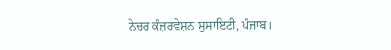ਨੇਚਰ ਕੰਜ਼ਰਵੇਸ਼ਨ ਸੁਸਾਇਟੀ, ਪੰਜਾਬ।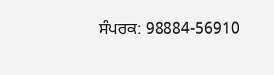ਸੰਪਰਕ: 98884-56910